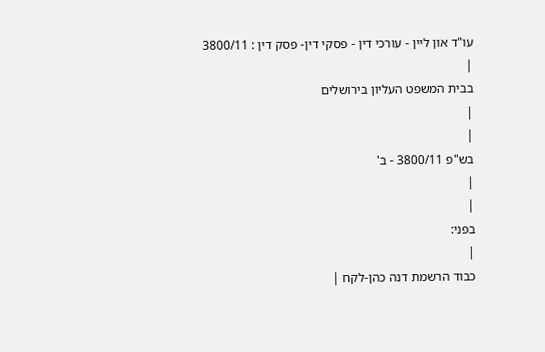עו"ד און ליין - עורכי דין - פסקי דין- פסק דין : 3800/11
|
בבית המשפט העליון בירושלים
|
|
בש"פ 3800/11 - ב'
|
|
בפני:
|
כבוד הרשמת דנה כהן-לקח |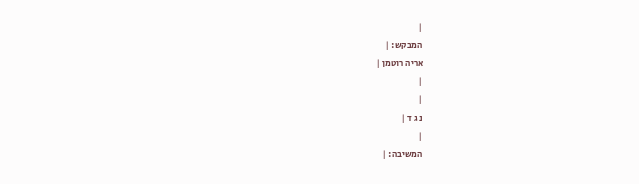|
המבקש: |
אריה רוטמן |
|
|
נ ג ד |
|
המשיבה: |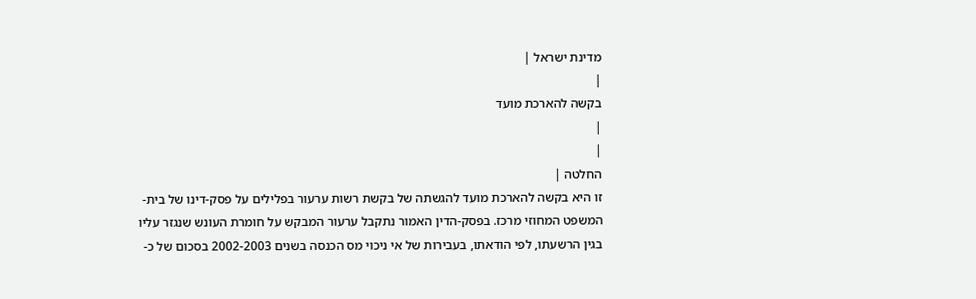מדינת ישראל |
|
בקשה להארכת מועד
|
|
החלטה |
זו היא בקשה להארכת מועד להגשתה של בקשת רשות ערעור בפלילים על פסק-דינו של בית-המשפט המחוזי מרכז. בפסק-הדין האמור נתקבל ערעור המבקש על חומרת העונש שנגזר עליו בגין הרשעתו, לפי הודאתו, בעבירות של אי ניכוי מס הכנסה בשנים 2002-2003 בסכום של כ-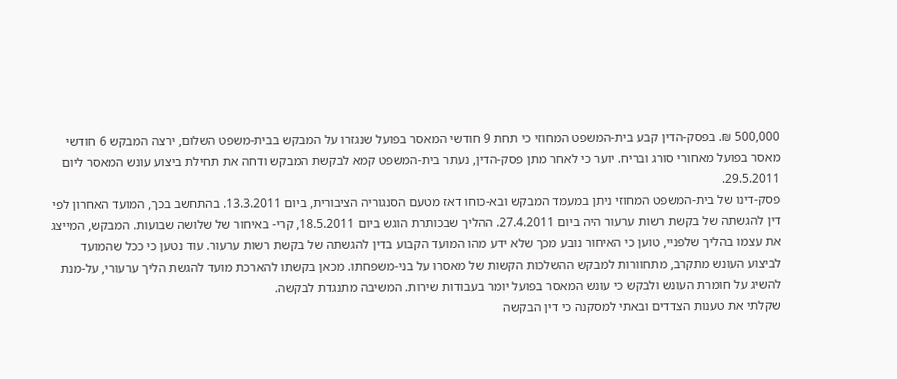500,000 ₪. בפסק-הדין קבע בית-המשפט המחוזי כי תחת 9 חודשי המאסר בפועל שנגזרו על המבקש בבית-משפט השלום, ירצה המבקש 6 חודשי מאסר בפועל מאחורי סורג ובריח. יוער כי לאחר מתן פסק-הדין, נעתר בית-המשפט קמא לבקשת המבקש ודחה את תחילת ביצוע עונש המאסר ליום 29.5.2011.
פסק-דינו של בית-המשפט המחוזי ניתן במעמד המבקש ובא-כוחו דאז מטעם הסנגוריה הציבורית, ביום 13.3.2011. בהתחשב בכך, המועד האחרון לפי דין להגשתה של בקשת רשות ערעור היה ביום 27.4.2011. ההליך שבכותרת הוגש ביום 18.5.2011, קרי- באיחור של שלושה שבועות. המבקש, המייצג את עצמו בהליך שלפניי, טוען כי האיחור נובע מכך שלא ידע מהו המועד הקבוע בדין להגשתה של בקשת רשות ערעור. עוד נטען כי ככל שהמועד לביצוע העונש מתקרב, מתחוורות למבקש ההשלכות הקשות של מאסרו על בני-משפחתו. מכאן בקשתו להארכת מועד להגשת הליך ערעורי, על-מנת להשיג על חומרת העונש ולבקש כי עונש המאסר בפועל יומר בעבודות שירות. המשיבה מתנגדת לבקשה.
שקלתי את טענות הצדדים ובאתי למסקנה כי דין הבקשה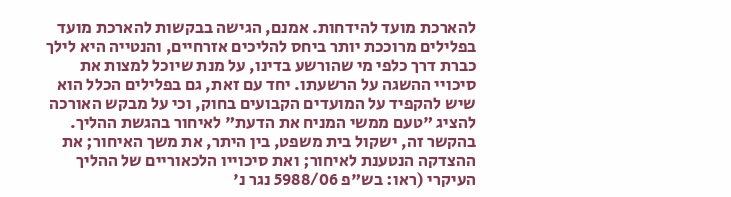להארכת מועד להידחות. אמנם, הגישה בבקשות להארכת מועד בפלילים מרוככת יותר ביחס להליכים אזרחיים, והנטייה היא לילך כברת דרך כלפי מי שהורשע בדינו, על מנת שיוכל למצות את סיכויי ההשגה על הרשעתו. יחד עם זאת, גם בפלילים הכלל הוא שיש להקפיד על המועדים הקבועים בחוק, וכי על מבקש האורכה להציג "טעם ממשי המניח את הדעת" לאיחור בהגשת ההליך. בהקשר זה, ישקול בית משפט, בין היתר, את משך האיחור; את ההצדקה הנטענת לאיחור; ואת סיכוייו הלכאוריים של ההליך העיקרי (ראו: בש"פ 5988/06 נגר נ'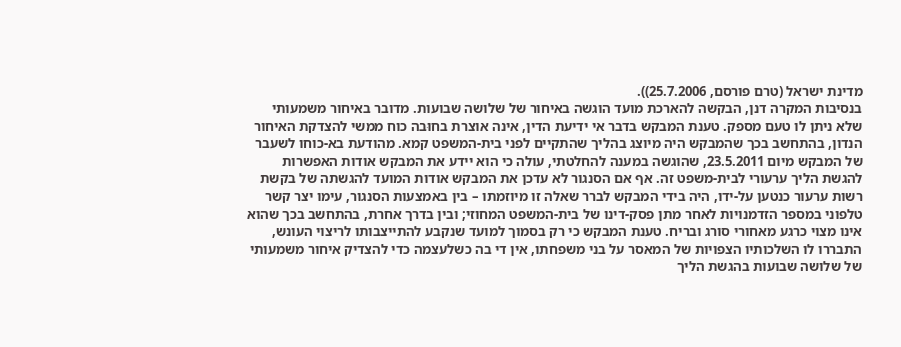מדינת ישראל (טרם פורסם, 25.7.2006)).
בנסיבות המקרה דנן, הבקשה להארכת מועד הוגשה באיחור של שלושה שבועות. מדובר באיחור משמעותי שלא ניתן לו טעם מספק. טענת המבקש בדבר אי ידיעת הדין, אינה אוצרת בחוּבה כוח ממשי להצדקת האיחור הנדון, בהתחשב בכך שהמבקש היה מיוצג בהליך שהתקיים לפני בית-המשפט קמא. מהודעת בא-כוחו לשעבר של המבקש מיום 23.5.2011, שהוגשה במענה להחלטתי, עולה כי הוא יידע את המבקש אודות האפשרות להגשת הליך ערעורי לבית-משפט זה. אף אם הסנגור לא עדכן את המבקש אודות המועד להגשתה של בקשת רשות ערעור כנטען על-ידו, היה בידי המבקש לברר שאלה זו מיוזמתו – בין באמצעות הסנגור, עימו יצר קשר טלפוני במספר הזדמנויות לאחר מתן פסק-דינו של בית-המשפט המחוזי; ובין בדרך אחרת, בהתחשב בכך שהוא אינו מצוי כרגע מאחורי סורג ובריח. טענת המבקש כי רק בסמוך למועד שנקבע להתייצבותו לריצוי העונש, התבררו לו השלכותיו הצפויות של המאסר על בני משפחתו, אין די בה כשלעצמה כדי להצדיק איחור משמעותי של שלושה שבועות בהגשת הליך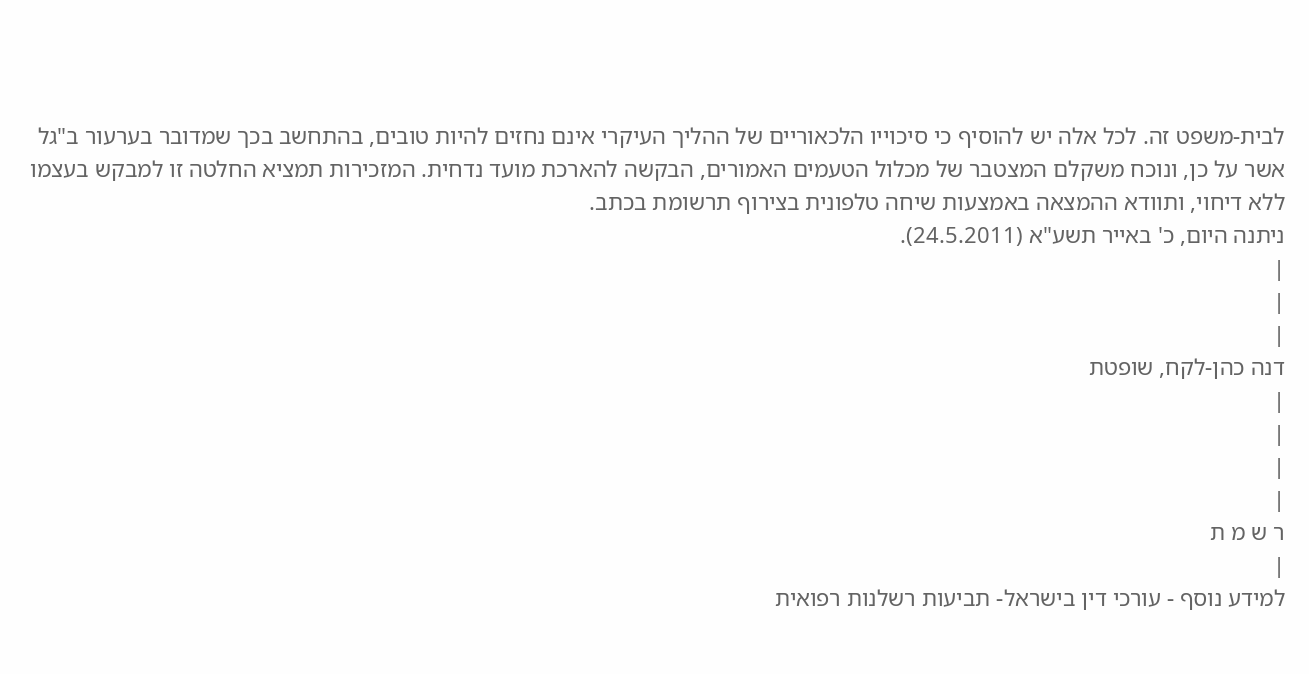לבית-משפט זה. לכל אלה יש להוסיף כי סיכוייו הלכאוריים של ההליך העיקרי אינם נחזים להיות טובים, בהתחשב בכך שמדובר בערעור ב"גל
אשר על כן, ונוכח משקלם המצטבר של מכלול הטעמים האמורים, הבקשה להארכת מועד נדחית. המזכירות תמציא החלטה זו למבקש בעצמו ללא דיחוי, ותוודא ההמצאה באמצעות שיחה טלפונית בצירוף תרשומת בכתב.
ניתנה היום, כ' באייר תשע"א (24.5.2011).
|
|
|
דנה כהן-לקח, שופטת
|
|
|
|
ר ש מ ת
|
למידע נוסף - עורכי דין בישראל- תביעות רשלנות רפואית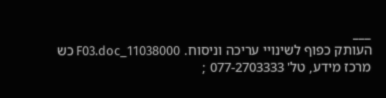___
העותק כפוף לשינויי עריכה וניסוח. 11038000_F03.doc כש
מרכז מידע, טל' 077-2703333 ;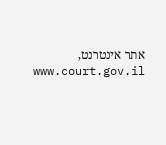אתר אינטרנט, www.court.gov.il